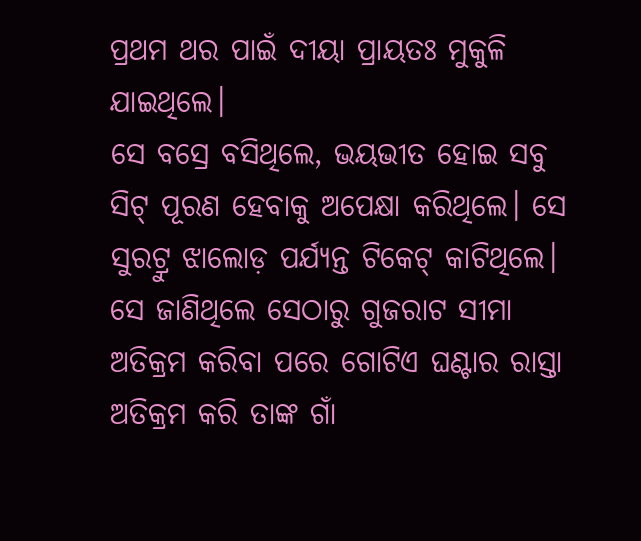ପ୍ରଥମ ଥର ପାଇଁ ଦୀୟା ପ୍ରାୟତଃ ମୁକୁଳି ଯାଇଥିଲେ।
ସେ ବସ୍ରେ ବସିଥିଲେ, ଭୟଭୀତ ହୋଇ ସବୁ ସିଟ୍ ପୂରଣ ହେବାକୁ ଅପେକ୍ଷା କରିଥିଲେ। ସେ ସୁରଟ୍ରୁ ଝାଲୋଡ଼ ପର୍ଯ୍ୟନ୍ତ ଟିକେଟ୍ କାଟିଥିଲେ। ସେ ଜାଣିଥିଲେ ସେଠାରୁ ଗୁଜରାଟ ସୀମା ଅତିକ୍ରମ କରିବା ପରେ ଗୋଟିଏ ଘଣ୍ଟାର ରାସ୍ତା ଅତିକ୍ରମ କରି ତାଙ୍କ ଗାଁ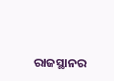ରାଜସ୍ଥାନର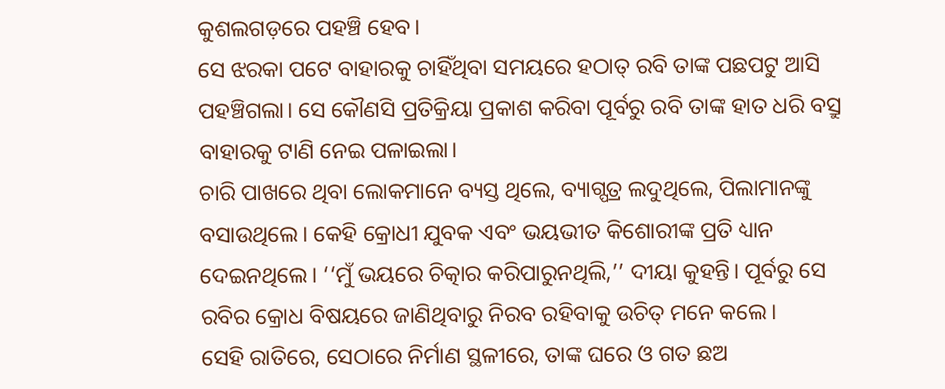କୁଶଲଗଡ଼ରେ ପହଞ୍ଚି ହେବ।
ସେ ଝରକା ପଟେ ବାହାରକୁ ଚାହିଁଥିବା ସମୟରେ ହଠାତ୍ ରବି ତାଙ୍କ ପଛପଟୁ ଆସି ପହଞ୍ଚିଗଲା। ସେ କୌଣସି ପ୍ରତିକ୍ରିୟା ପ୍ରକାଶ କରିବା ପୂର୍ବରୁ ରବି ତାଙ୍କ ହାତ ଧରି ବସ୍ରୁ ବାହାରକୁ ଟାଣି ନେଇ ପଳାଇଲା।
ଚାରି ପାଖରେ ଥିବା ଲୋକମାନେ ବ୍ୟସ୍ତ ଥିଲେ, ବ୍ୟାଗ୍ପତ୍ର ଲଦୁଥିଲେ, ପିଲାମାନଙ୍କୁ ବସାଉଥିଲେ। କେହି କ୍ରୋଧୀ ଯୁବକ ଏବଂ ଭୟଭୀତ କିଶୋରୀଙ୍କ ପ୍ରତି ଧ୍ୟାନ ଦେଇନଥିଲେ। ‘‘ମୁଁ ଭୟରେ ଚିତ୍କାର କରିପାରୁନଥିଲି,’’ ଦୀୟା କୁହନ୍ତି। ପୂର୍ବରୁ ସେ ରବିର କ୍ରୋଧ ବିଷୟରେ ଜାଣିଥିବାରୁ ନିରବ ରହିବାକୁ ଉଚିତ୍ ମନେ କଲେ।
ସେହି ରାତିରେ, ସେଠାରେ ନିର୍ମାଣ ସ୍ଥଳୀରେ, ତାଙ୍କ ଘରେ ଓ ଗତ ଛଅ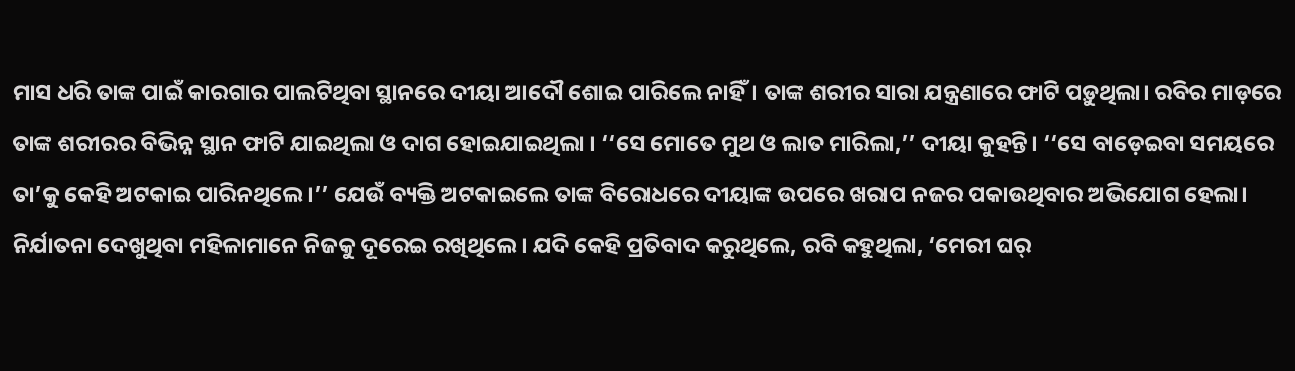ମାସ ଧରି ତାଙ୍କ ପାଇଁ କାରଗାର ପାଲଟିଥିବା ସ୍ଥାନରେ ଦୀୟା ଆଦୌ ଶୋଇ ପାରିଲେ ନାହିଁ। ତାଙ୍କ ଶରୀର ସାରା ଯନ୍ତ୍ରଣାରେ ଫାଟି ପଡ଼ୁଥିଲା। ରବିର ମାଡ଼ରେ ତାଙ୍କ ଶରୀରର ବିଭିନ୍ନ ସ୍ଥାନ ଫାଟି ଯାଇଥିଲା ଓ ଦାଗ ହୋଇଯାଇଥିଲା । ‘‘ସେ ମୋତେ ମୁଥ ଓ ଲାତ ମାରିଲା,’’ ଦୀୟା କୁହନ୍ତି। ‘‘ସେ ବାଡ଼େଇବା ସମୟରେ ତା’କୁ କେହି ଅଟକାଇ ପାରିନଥିଲେ।’’ ଯେଉଁ ବ୍ୟକ୍ତି ଅଟକାଇଲେ ତାଙ୍କ ବିରୋଧରେ ଦୀୟାଙ୍କ ଉପରେ ଖରାପ ନଜର ପକାଉଥିବାର ଅଭିଯୋଗ ହେଲା। ନିର୍ଯାତନା ଦେଖୁଥିବା ମହିଳାମାନେ ନିଜକୁ ଦୂରେଇ ରଖିଥିଲେ। ଯଦି କେହି ପ୍ରତିବାଦ କରୁଥିଲେ, ରବି କହୁଥିଲା, ‘ମେରୀ ଘର୍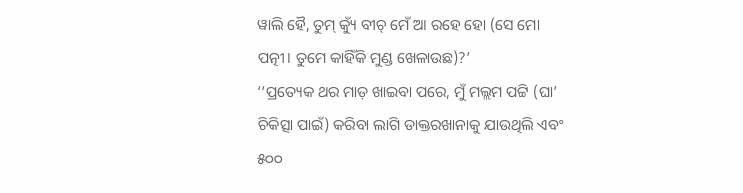ୱାଲି ହୈ, ତୁମ୍ କ୍ୟୁଁ ବୀଚ୍ ମେଁ ଆ ରହେ ହୋ (ସେ ମୋ ପତ୍ନୀ। ତୁମେ କାହିଁକି ମୁଣ୍ଡ ଖେଳାଉଛ)?’
‘‘ପ୍ରତ୍ୟେକ ଥର ମାଡ଼ ଖାଇବା ପରେ, ମୁଁ ମଲ୍ଲମ ପଟ୍ଟି (ଘା’ ଚିକିତ୍ସା ପାଇଁ) କରିବା ଲାଗି ଡାକ୍ତରଖାନାକୁ ଯାଉଥିଲି ଏବଂ ୫୦୦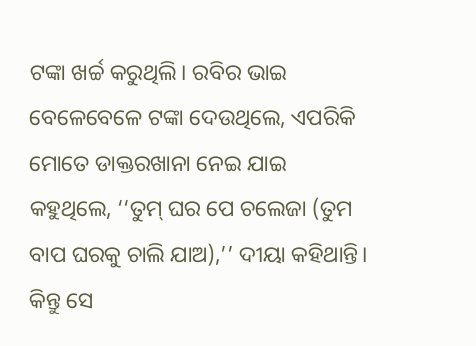ଟଙ୍କା ଖର୍ଚ୍ଚ କରୁଥିଲି। ରବିର ଭାଇ ବେଳେବେଳେ ଟଙ୍କା ଦେଉଥିଲେ, ଏପରିକି ମୋତେ ଡାକ୍ତରଖାନା ନେଇ ଯାଇ କହୁଥିଲେ, ‘‘ତୁମ୍ ଘର ପେ ଚଲେଜା (ତୁମ ବାପ ଘରକୁ ଚାଲି ଯାଅ),’’ ଦୀୟା କହିଥାନ୍ତି। କିନ୍ତୁ ସେ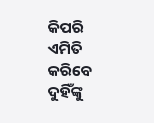କିପରି ଏମିତି କରିବେ ଦୁହିଁଙ୍କୁ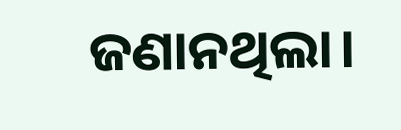ଜଣାନଥିଲା।